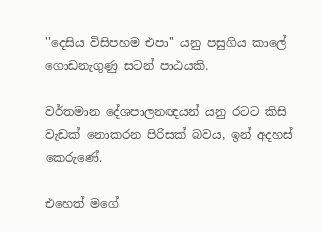''දෙසිය විසිපහම එපා'' යනු පසුගිය කාලේ ගොඩනැගුණු සටන් පාඨයකි.

වර්තමාන දේශපාලනඥයන් යනු රටට කිසි වැඩක් නොකරන පිරිසක් බවය, ඉන් අදහස් කෙරුණේ.

එහෙත් මගේ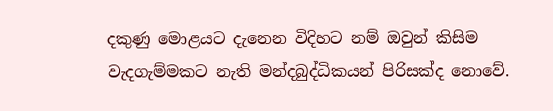දකුණු මොළයට දැනෙන විදිහට නම් ඔවුන් කිසිම වැදගැම්මකට නැති මන්දබුද්ධිකයන් පිරිසක්ද නොවේ.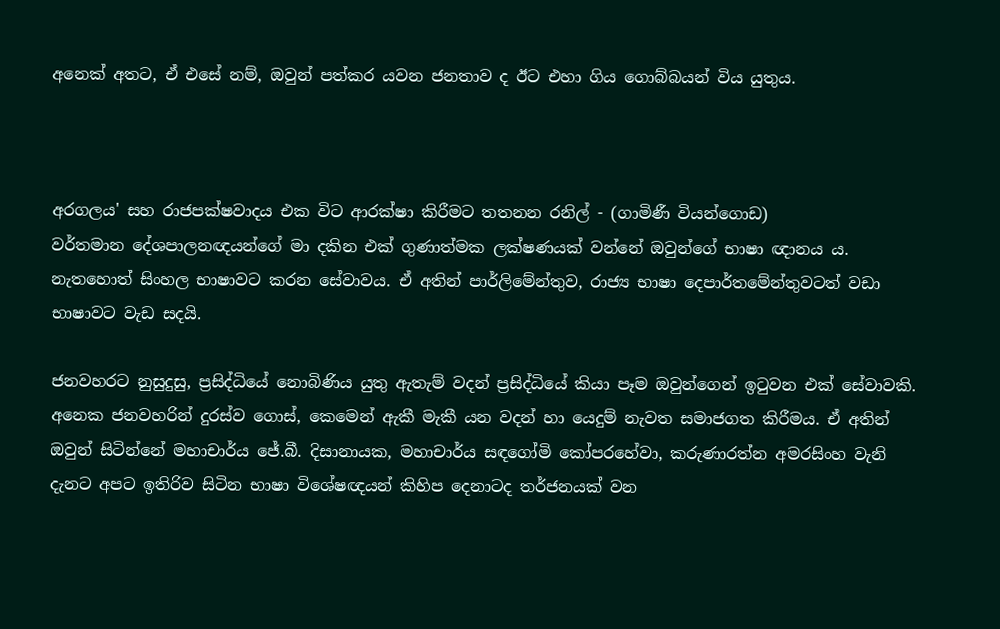අනෙක් අතට, ඒ එසේ නම්, ඔවුන් පත්කර යවන ජනතාව ද ඊට එහා ගිය ගොබ්බයන් විය යුතුය.



අරගලය' සහ රාජපක්ෂවාදය එක විට ආරක්ෂා කිරීමට තතනන රනිල් - (ගාමිණී වියන්ගොඩ)
වර්තමාන දේශපාලනඥයන්ගේ මා දකින එක් ගුණාත්මක ලක්ෂණයක් වන්නේ ඔවුන්ගේ භාෂා ඥානය ය. නැතහොත් සිංහල භාෂාවට කරන සේවාවය. ඒ අතින් පාර්ලිමේන්තුව, රාජ්‍ය භාෂා දෙපාර්තමේන්තුවටත් වඩා භාෂාවට වැඩ සදයි.

ජනවහරට නුසුදුසු, ප්‍රසිද්ධියේ නොබිණිය යුතු ඇතැම් වදන් ප්‍රසිද්ධියේ කියා පෑම ඔවුන්ගෙන් ඉටුවන එක් සේවාවකි. අනෙක ජනවහරින් දුරස්ව ගොස්, කෙමෙන් ඇකී මැකී යන වදන් හා යෙදුම් නැවත සමාජගත කිරීමය. ඒ අතින් ඔවුන් සිටින්නේ මහාචාර්ය ජේ.බී. දිසානායක, මහාචාර්ය සඳගෝමි කෝපරහේවා, කරුණාරත්න අමරසිංහ වැනි දැනට අපට ඉතිරිව සිටින භාෂා විශේෂඥයන් කිහිප දෙනාටද තර්ජනයක් වන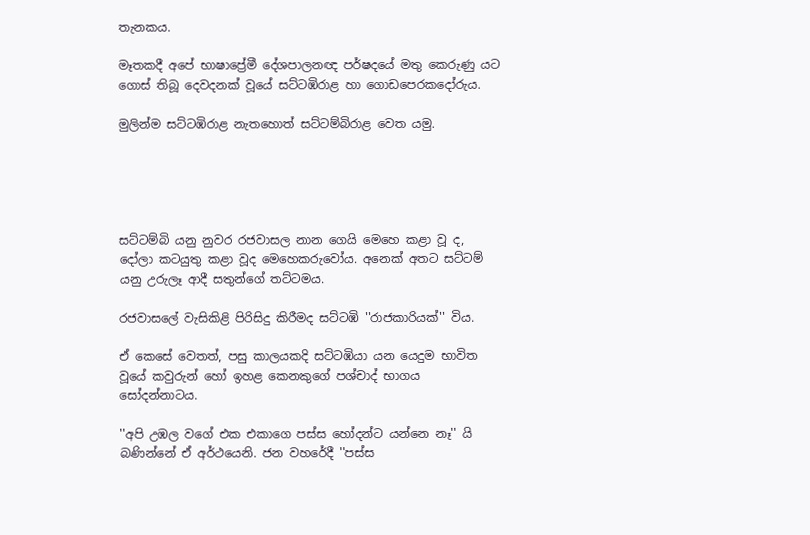තැනකය.

මෑතකදී අපේ භාෂාප්‍රේමී දේශපාලනඥ පර්ෂදයේ මතු කෙරුණු යට ගොස් තිබූ දෙවදනක් වූයේ සට්ටඹිරාළ හා ගොඩපෙරකදෝරුය.

මුලින්ම සට්ටඹිරාළ නැතහොත් සට්ටම්බිරාළ වෙත යමු.





සට්ටම්බි යනු නුවර රජවාසල නාන ගෙයි මෙහෙ කළා වූ ද, දෝලා කටයුතු කළා වූද මෙහෙකරුවෝය. අනෙක් අතට සට්ටම් යනු උරුලෑ ආදී සතුන්ගේ තට්ටමය.

රජවාසලේ වැසිකිළි පිරිසිදු කිරීමද සට්ටඹි ''රාජකාරියක්'' විය.

ඒ කෙසේ වෙතත්, පසු කාලයකදි සට්ටඹියා යන යෙදුම භාවිත වූයේ කවුරුන් හෝ ඉහළ කෙනකුගේ පශ්චාද් භාගය සෝදන්නාටය.

''අපි උඹල වගේ එක එකාගෙ පස්ස හෝදන්ට යන්නෙ නෑ'' යි බණින්නේ ඒ අර්ථයෙනි. ජන වහරේදී ''පස්ස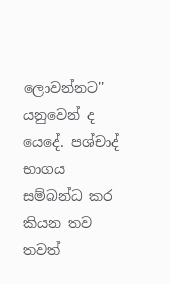ලොවන්නට'' යනුවෙන් ද යෙදේ. පශ්චාද් භාගය සම්බන්ධ කර කියන තව තවත්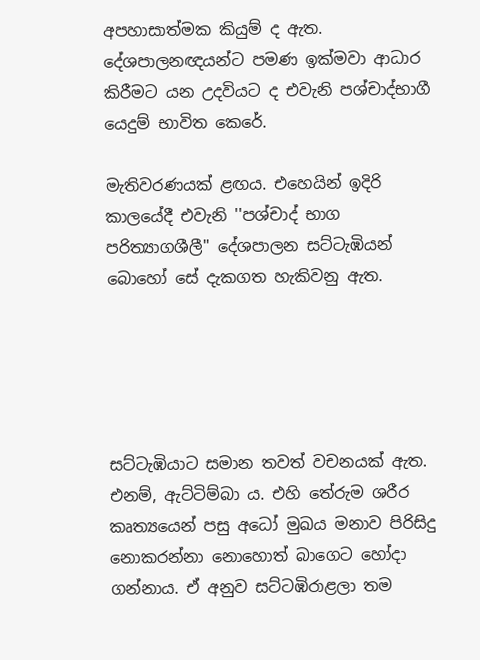අපහාසාත්මක කියුම් ද ඇත. දේශපාලනඥයන්ට පමණ ඉක්මවා ආධාර කිරීමට යන උදවියට ද එවැනි පශ්චාද්භාගී යෙදුම් භාවිත කෙරේ.

මැතිවරණයක් ළඟය. එහෙයින් ඉදිරි කාලයේදී එවැනි ''පශ්චාද් භාග පරිත්‍යාගශීලී'' දේශපාලන සට්ටැඹියන් බොහෝ සේ දැකගත හැකිවනු ඇත.





සට්ටැඹියාට සමාන තවත් වචනයක් ඇත. එනම්, ඇට්ටිම්බා ය. එහි තේරුම ශරීර කෘත්‍යයෙන් පසු අධෝ මුඛය මනාව පිරිසිදු නොකරන්නා නොහොත් බාගෙට හෝදා ගන්නාය. ඒ අනුව සට්ටඹිරාළලා තම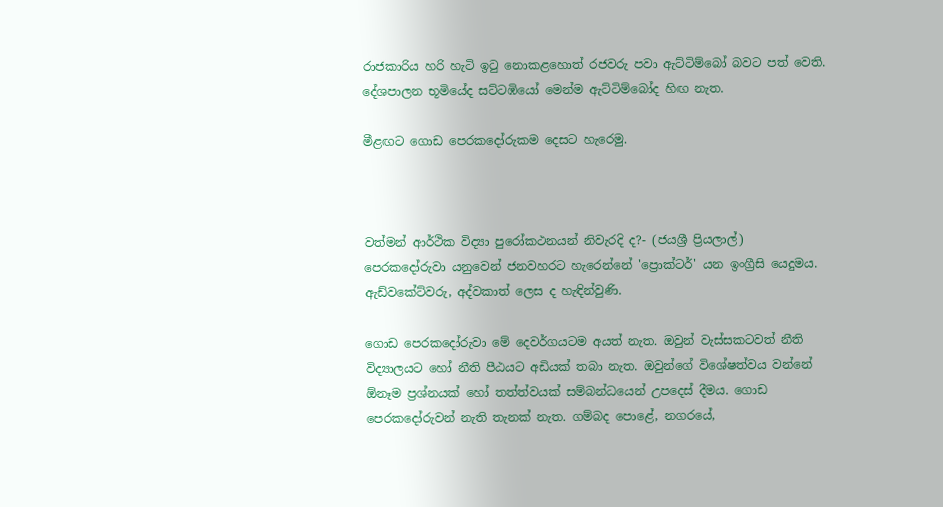රාජකාරිය හරි හැටි ඉටු නොකළහොත් රජවරු පවා ඇට්ටිම්බෝ බවට පත් වෙති. දේශපාලන භූමියේද සට්ටඹියෝ මෙන්ම ඇට්ටිම්බෝද හිඟ නැත.

මීළඟට ගොඩ පෙරකදෝරුකම දෙසට හැරෙමු.



වත්මන් ආර්ථික විද්‍යා පුරෝකථනයන් නිවැරදි ද?- (ජයශ්‍රී ප්‍රියලාල්)
පෙරකදෝරුවා යනුවෙන් ජනවහරට හැරෙන්නේ 'ප්‍රොක්ටර්' යන ඉංග්‍රීසි යෙදුමය. ඇඩ්වකේට්වරු, අද්වකාත් ලෙස ද හැඳින්වුණි.

ගොඩ පෙරකදෝරුවා මේ දෙවර්ගයටම අයත් නැත. ඔවුන් වැස්සකටවත් නීති විද්‍යාලයට හෝ නීති පීඨයට අඩියක් තබා නැත. ඔවුන්ගේ විශේෂත්වය වන්නේ ඕනෑම ප්‍රශ්නයක් හෝ තත්ත්වයක් සම්බන්ධයෙන් උපදෙස් දීමය. ගොඩ පෙරකදෝරුවන් නැති තැනක් නැත. ගම්බද පොළේ, නගරයේ,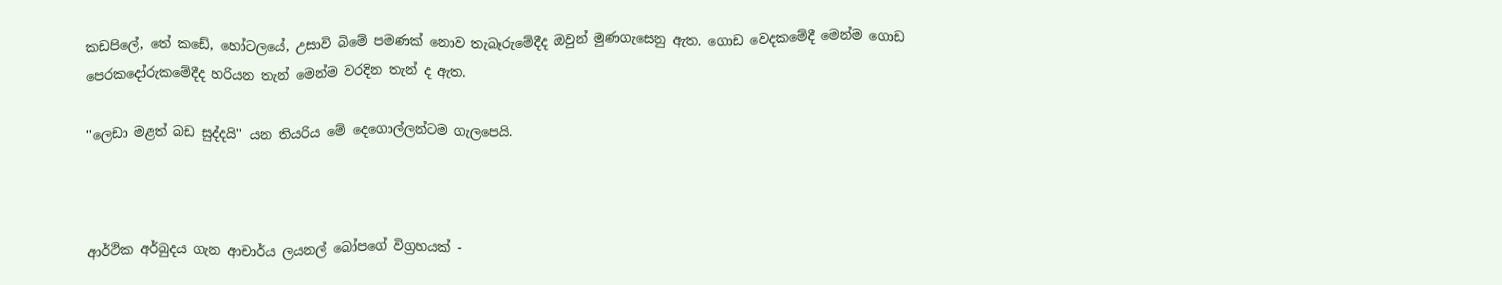කඩපිලේ, තේ කඩේ, හෝටලයේ, උසාවි බිමේ පමණක් නොව තැබෑරුමේදීද ඔවුන් මුණගැසෙනු ඇත. ගොඩ වෙදකමේදී මෙන්ම ගොඩ පෙරකදෝරුකමේදීද හරියන තැන් මෙන්ම වරදින තැන් ද ඇත.

''ලෙඩා මළත් බඩ සුද්දයි'' යන තියරිය මේ දෙගොල්ලන්ටම ගැලපෙයි.



ආර්ථික අර්බුදය ගැන ආචාර්ය ලයනල් බෝපගේ විග්‍රහයක් -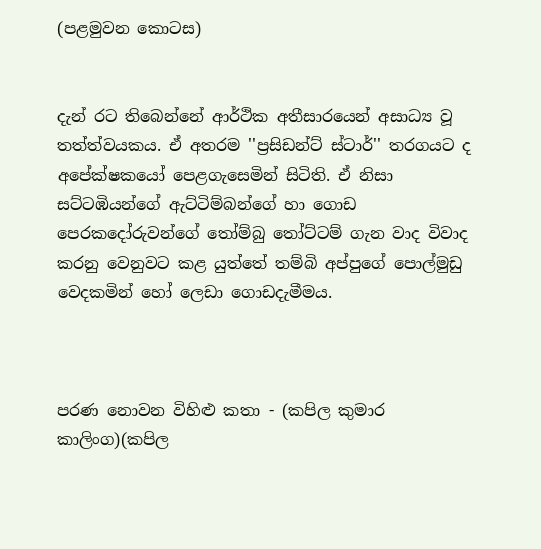(පළමුවන කොටස)


දැන් රට තිබෙන්නේ ආර්ථික අතීසාරයෙන් අසාධ්‍ය වූ තත්ත්වයකය. ඒ අතරම ''ප්‍රසිඩන්ට් ස්ටාර්'' තරගයට ද අපේක්ෂකයෝ පෙළගැසෙමින් සිටිති. ඒ නිසා සට්ටඹියන්ගේ ඇට්ටිම්බන්ගේ හා ගොඩ පෙරකදෝරුවන්ගේ තෝම්බු තෝට්ටම් ගැන වාද විවාද කරනු වෙනුවට කළ යුත්තේ තම්බි අප්පුගේ පොල්මුඩු වෙදකමින් හෝ ලෙඩා ගොඩදැමීමය.



පරණ නොවන විහිළු කතා - (කපිල කුමාර කාලිංග)(කපිල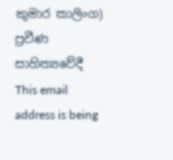කුමාර කාලිංග)
ප්‍රවීණ සාහිත්‍යවේදී
This email address is being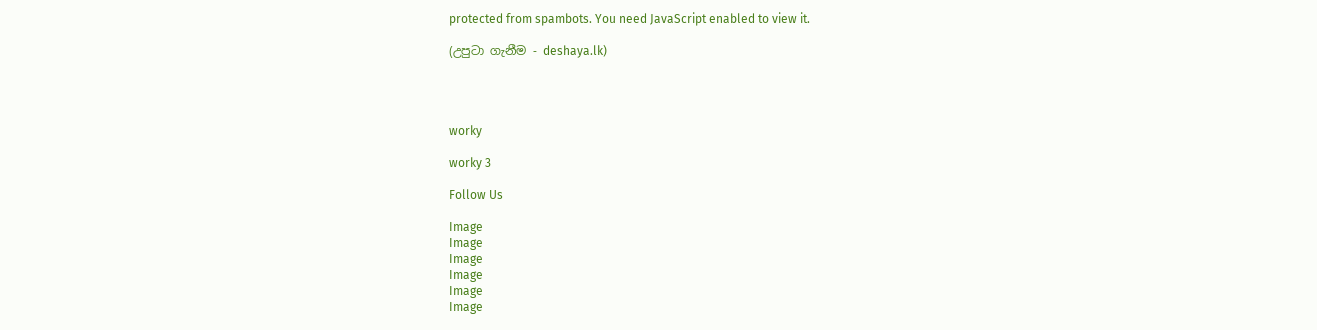protected from spambots. You need JavaScript enabled to view it.

(උපුටා ගැනීම - deshaya.lk)




worky

worky 3

Follow Us

Image
Image
Image
Image
Image
Image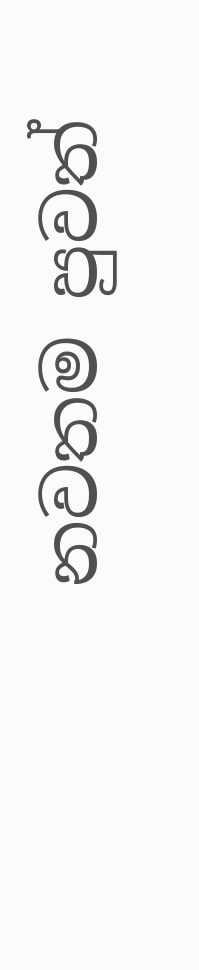නවතම පුවත්